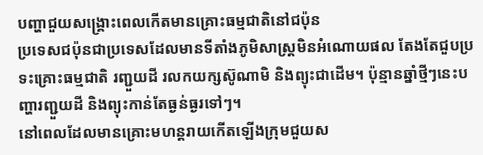បញ្ហាជួយសង្គ្រោះពេលកើតមានគ្រោះធម្មជាតិនៅជប៉ុន
ប្រទេសជប៉ុនជាប្រទេសដែលមានទីតាំងភូមិសាស្ត្រមិនអំណោយផល តែងតែជួបប្រទះគ្រោះធម្មជាតិ រញ្ជួយដី រលកយក្សស៊ូណាមិ និងព្យុះជាដើម។ ប៉ុន្មានឆ្នាំថ្មីៗនេះបញ្ហារញ្ជួយដី និងព្យុះកាន់តែធ្ងន់ធ្ងរទៅៗ។
នៅពេលដែលមានគ្រោះមហន្តរាយកើតឡើងក្រុមជួយស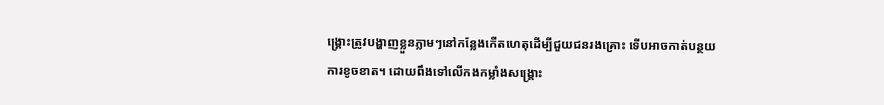ង្គ្រោះត្រូវបង្ហាញខ្លួនភ្លាមៗនៅកន្លែងកើតហេតុដើម្បីជួយជនរងគ្រោះ ទើបអាចកាត់បន្ថយការខូចខាត។ ដោយពឹងទៅលើកងកម្លាំងសង្គ្រោះ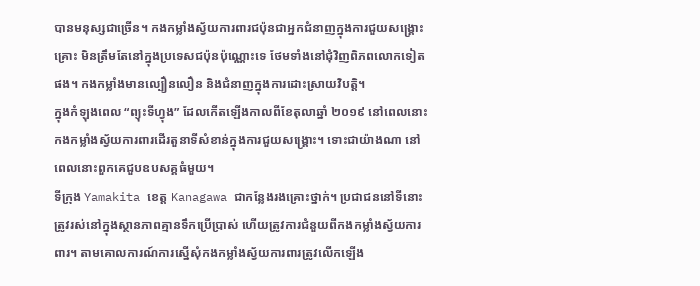បានមនុស្សជាច្រើន។ កងកម្លាំងស្វ័យការពារជប៉ុនជាអ្នកជំនាញក្នុងការជួយសង្គ្រោះគ្រោះ មិនត្រឹមតែនៅក្នុងប្រទេសជប៉ុនប៉ុណ្ណោះទេ ថែមទាំងនៅជុំវិញពិភពលោកទៀតផង។ កងកម្លាំងមានល្បឿនលឿន និងជំនាញក្នុងការដោះស្រាយវិបត្តិ។
ក្នុងកំឡុងពេល “ព្យុះទីហ្វុង” ដែលកើតឡើងកាលពីខែតុលាឆ្នាំ ២០១៩ នៅពេលនោះកងកម្លាំងស្វ័យការពារដើរតួនាទីសំខាន់ក្នុងការជួយសង្គ្រោះ។ ទោះជាយ៉ាងណា នៅពេលនោះពួកគេជួបឧបសគ្គធំមួយ។
ទីក្រុង Yamakita ខេត្ត Kanagawa ជាកន្លែងរងគ្រោះថ្នាក់។ ប្រជាជននៅទីនោះត្រូវរស់នៅក្នុងស្ថានភាពគ្មានទឹកប្រើប្រាស់ ហើយត្រូវការជំនួយពីកងកម្លាំងស្វ័យការពារ។ តាមគោលការណ៍ការស្នើសុំកងកម្លាំងស្វ័យការពារត្រូវលើកឡើង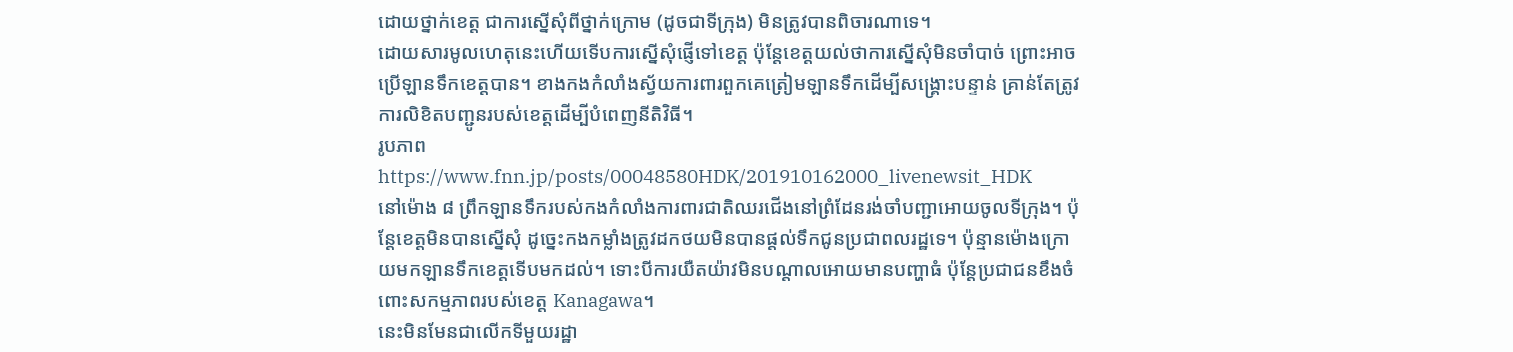ដោយថ្នាក់ខេត្ត ជាការស្នើសុំពីថ្នាក់ក្រោម (ដូចជាទីក្រុង) មិនត្រូវបានពិចារណាទេ។
ដោយសារមូលហេតុនេះហើយទើបការស្នើសុំផ្ញើទៅខេត្ត ប៉ុន្តែខេត្តយល់ថាការស្នើសុំមិនចាំបាច់ ព្រោះអាចប្រើឡានទឹកខេត្តបាន។ ខាងកងកំលាំងស្វ័យការពារពួកគេត្រៀមឡានទឹកដើម្បីសង្គ្រោះបន្ទាន់ គ្រាន់តែត្រូវការលិខិតបញ្ជូនរបស់ខេត្តដើម្បីបំពេញនីតិវិធី។
រូបភាព https://www.fnn.jp/posts/00048580HDK/201910162000_livenewsit_HDK
នៅម៉ោង ៨ ព្រឹកឡានទឹករបស់កងកំលាំងការពារជាតិឈរជើងនៅព្រំដែនរង់ចាំបញ្ជាអោយចូលទីក្រុង។ ប៉ុន្តែខេត្តមិនបានស្នើសុំ ដូច្នេះកងកម្លាំងត្រូវដកថយមិនបានផ្តល់ទឹកជូនប្រជាពលរដ្ឋទេ។ ប៉ុន្មានម៉ោងក្រោយមកឡានទឹកខេត្តទើបមកដល់។ ទោះបីការយឺតយ៉ាវមិនបណ្តាលអោយមានបញ្ហាធំ ប៉ុន្តែប្រជាជនខឹងចំពោះសកម្មភាពរបស់ខេត្ត Kanagawa។
នេះមិនមែនជាលើកទីមួយរដ្ឋា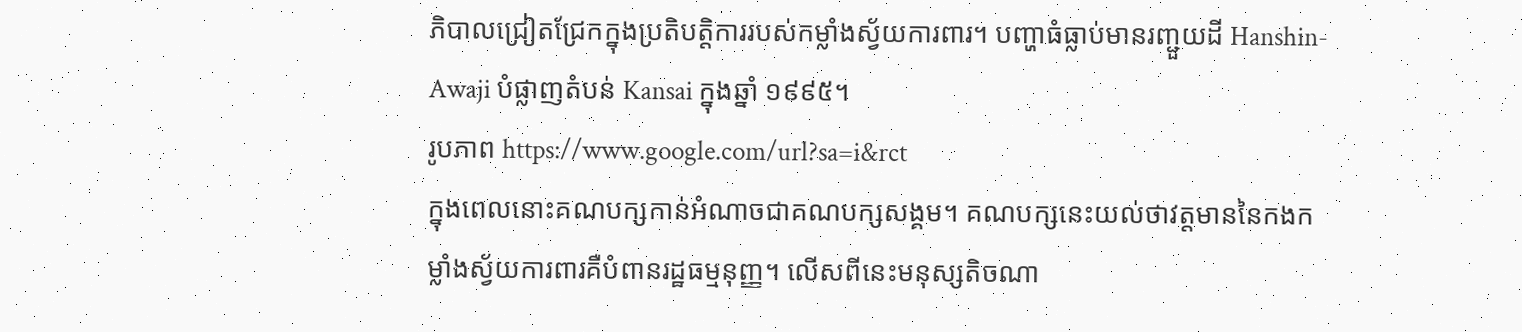ភិបាលជ្រៀតជ្រែកក្នុងប្រតិបត្តិការរបស់កម្លាំងស្វ័យការពារ។ បញ្ហាធំធ្លាប់មានរញ្ជួយដី Hanshin-Awaji បំផ្លាញតំបន់ Kansai ក្នុងឆ្នាំ ១៩៩៥។
រូបភាព https://www.google.com/url?sa=i&rct
ក្នុងពេលនោះគណបក្សកាន់អំណាចជាគណបក្សសង្គម។ គណបក្សនេះយល់ថាវត្តមាននៃកងកម្លាំងស្វ័យការពារគឺបំពានរដ្ឋធម្មនុញ្ញ។ លើសពីនេះមនុស្សតិចណា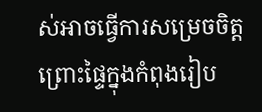ស់អាចធ្វើការសម្រេចចិត្ត ព្រោះផ្ទៃក្នុងកំពុងរៀប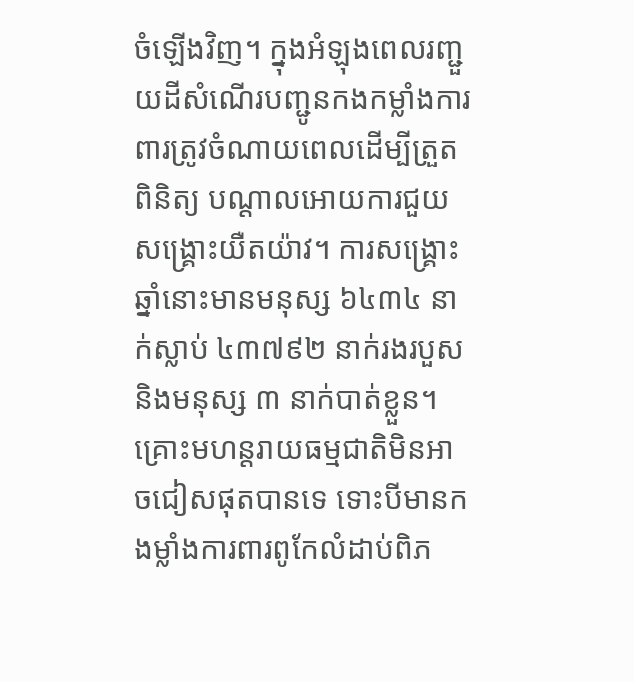ចំឡើងវិញ។ ក្នុងអំឡុងពេលរញ្ជួយដីសំណើរបញ្ជូនកងកម្លាំងការពារត្រូវចំណាយពេលដើម្បីត្រួតពិនិត្យ បណ្តាលអោយការជួយសង្គ្រោះយឺតយ៉ាវ។ ការសង្គ្រោះឆ្នាំនោះមានមនុស្ស ៦៤៣៤ នាក់ស្លាប់ ៤៣៧៩២ នាក់រងរបួស និងមនុស្ស ៣ នាក់បាត់ខ្លួន។
គ្រោះមហន្តរាយធម្មជាតិមិនអាចជៀសផុតបានទេ ទោះបីមានកងម្លាំងការពារពូកែលំដាប់ពិភ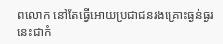ពលោក នៅតែធ្វើអោយប្រជាជនរងគ្រោះធ្ងន់ធ្ងរ នេះជាកំ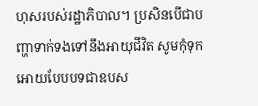ហុសរបស់រដ្ឋាភិបាល។ ប្រសិនបើជាបញ្ហាទាក់ទងទៅនឹងអាយុជីវិត សូមកុំទុកអោយបែបបទជាឧបស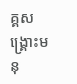គ្គសង្គ្រោះមនុ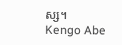ស្ស។
Kengo Abe